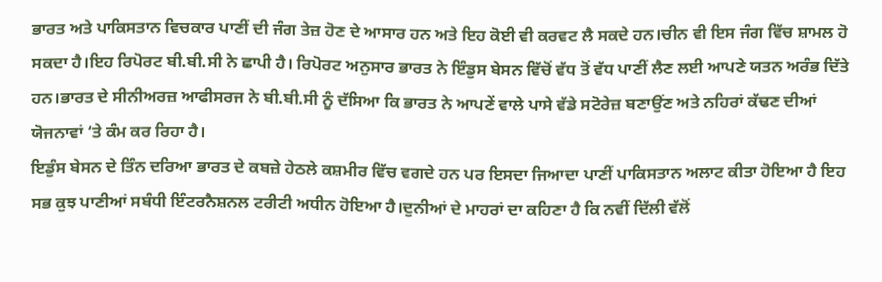ਭਾਰਤ ਅਤੇ ਪਾਕਿਸਤਾਨ ਵਿਚਕਾਰ ਪਾਣੀਂ ਦੀ ਜੰਗ ਤੇਜ਼ ਹੋਣ ਦੇ ਆਸਾਰ ਹਨ ਅਤੇ ਇਹ ਕੋਈ ਵੀ ਕਰਵਟ ਲੈ ਸਕਦੇ ਹਨ।ਚੀਨ ਵੀ ਇਸ ਜੰਗ ਵਿੱਚ ਸ਼ਾਮਲ ਹੋ ਸਕਦਾ ਹੈ।ਇਹ ਰਿਪੋਰਟ ਬੀ.ਬੀ.ਸੀ ਨੇ ਛਾਪੀ ਹੈ। ਰਿਪੋਰਟ ਅਨੁਸਾਰ ਭਾਰਤ ਨੇ ਇੰਡੁਸ ਬੇਸਨ ਵਿੱਚੋਂ ਵੱਧ ਤੋਂ ਵੱਧ ਪਾਣੀਂ ਲੈਣ ਲਈ ਆਪਣੇ ਯਤਨ ਅਰੰਭ ਦਿੱਤੇ ਹਨ।ਭਾਰਤ ਦੇ ਸੀਨੀਅਰਜ਼ ਆਫੀਸਰਜ ਨੇ ਬੀ.ਬੀ.ਸੀ ਨੂੰ ਦੱਸਿਆ ਕਿ ਭਾਰਤ ਨੇ ਆਪਣੇਂ ਵਾਲੇ ਪਾਸੇ ਵੱਡੇ ਸਟੋਰੇਜ਼ ਬਣਾਉਂਣ ਅਤੇ ਨਹਿਰਾਂ ਕੱਢਣ ਦੀਆਂ ਯੋਜਨਾਵਾਂ ‘ਤੇ ਕੰਮ ਕਰ ਰਿਹਾ ਹੈ।
ਇਡੁੰਸ ਬੇਸਨ ਦੇ ਤਿੰਨ ਦਰਿਆ ਭਾਰਤ ਦੇ ਕਬਜ਼ੇ ਹੇਠਲੇ ਕਸ਼ਮੀਰ ਵਿੱਚ ਵਗਦੇ ਹਨ ਪਰ ਇਸਦਾ ਜਿਆਦਾ ਪਾਣੀਂ ਪਾਕਿਸਤਾਨ ਅਲਾਟ ਕੀਤਾ ਹੋਇਆ ਹੈ ਇਹ ਸਭ ਕੁਝ ਪਾਣੀਆਂ ਸਬੰਧੀ ਇੰਟਰਨੈਸ਼ਨਲ ਟਰੀਟੀ ਅਧੀਨ ਹੋਇਆ ਹੈ।ਦੁਨੀਆਂ ਦੇ ਮਾਹਰਾਂ ਦਾ ਕਹਿਣਾ ਹੈ ਕਿ ਨਵੀਂ ਦਿੱਲੀ ਵੱਲੋਂ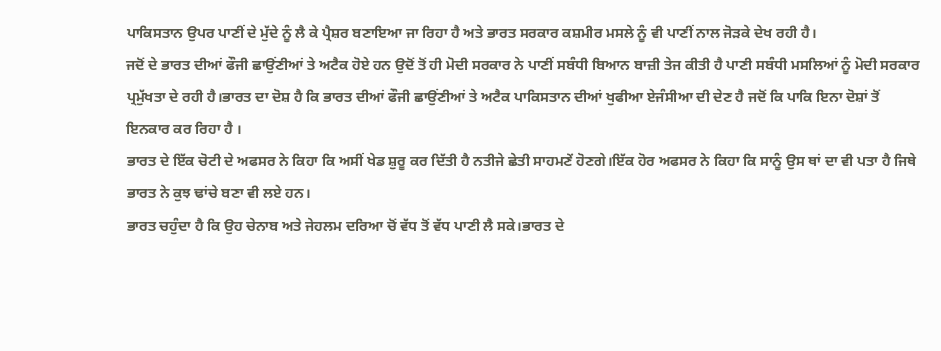ਪਾਕਿਸਤਾਨ ਉਪਰ ਪਾਣੀਂ ਦੇ ਮੁੱਦੇ ਨੂੰ ਲੈ ਕੇ ਪ੍ਰੈਸ਼ਰ ਬਣਾਇਆ ਜਾ ਰਿਹਾ ਹੈ ਅਤੇ ਭਾਰਤ ਸਰਕਾਰ ਕਸ਼ਮੀਰ ਮਸਲੇ ਨੂੰ ਵੀ ਪਾਣੀਂ ਨਾਲ ਜੋੜਕੇ ਦੇਖ ਰਹੀ ਹੈ।
ਜਦੋਂ ਦੇ ਭਾਰਤ ਦੀਆਂ ਫੌਜੀ ਛਾਉਂਣੀਆਂ ਤੇ ਅਟੈਕ ਹੋਏ ਹਨ ਉਦੋਂ ਤੋਂ ਹੀ ਮੋਦੀ ਸਰਕਾਰ ਨੇ ਪਾਣੀਂ ਸਬੰਧੀ ਬਿਆਨ ਬਾਜ਼ੀ ਤੇਜ ਕੀਤੀ ਹੈ ਪਾਣੀ ਸਬੰਧੀ ਮਸਲਿਆਂ ਨੂੰ ਮੋਦੀ ਸਰਕਾਰ ਪ੍ਰਮੁੱਖਤਾ ਦੇ ਰਹੀ ਹੈ।ਭਾਰਤ ਦਾ ਦੋਸ਼ ਹੈ ਕਿ ਭਾਰਤ ਦੀਆਂ ਫੌਜੀ ਛਾਉਂਣੀਆਂ ਤੇ ਅਟੈਕ ਪਾਕਿਸਤਾਨ ਦੀਆਂ ਖੁਫੀਆ ਏਜੰਸੀਆ ਦੀ ਦੇਣ ਹੈ ਜਦੋਂ ਕਿ ਪਾਕਿ ਇਨਾ ਦੋਸ਼ਾਂ ਤੋਂ ਇਨਕਾਰ ਕਰ ਰਿਹਾ ਹੈ ।
ਭਾਰਤ ਦੇ ਇੱਕ ਚੋਟੀ ਦੇ ਅਫਸਰ ਨੇ ਕਿਹਾ ਕਿ ਅਸੀਂ ਖੇਡ ਸ਼ੁਰੂ ਕਰ ਦਿੱਤੀ ਹੈ ਨਤੀਜੇ ਛੇਤੀ ਸਾਹਮਣੇਂ ਹੋਣਗੇ।ਇੱਕ ਹੋਰ ਅਫਸਰ ਨੇ ਕਿਹਾ ਕਿ ਸਾਨੂੰ ਉਸ ਥਾਂ ਦਾ ਵੀ ਪਤਾ ਹੈ ਜਿਥੇ ਭਾਰਤ ਨੇ ਕੁਝ ਢਾਂਚੇ ਬਣਾ ਵੀ ਲਏ ਹਨ।
ਭਾਰਤ ਚਹੁੰਦਾ ਹੈ ਕਿ ਉਹ ਚੇਨਾਬ ਅਤੇ ਜੇਹਲਮ ਦਰਿਆ ਚੋਂ ਵੱਧ ਤੋਂ ਵੱਧ ਪਾਣੀ ਲੈ ਸਕੇ।ਭਾਰਤ ਦੇ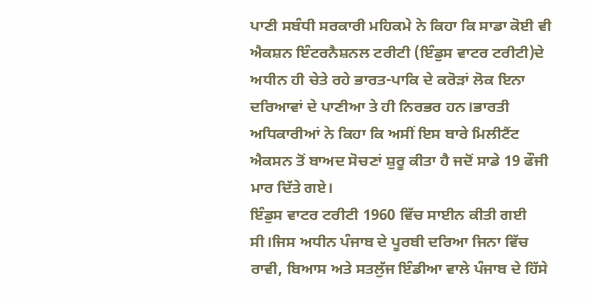ਪਾਣੀ ਸਬੰਧੀ ਸਰਕਾਰੀ ਮਹਿਕਮੇ ਨੇ ਕਿਹਾ ਕਿ ਸਾਡਾ ਕੋਈ ਵੀ ਐਕਸ਼ਨ ਇੰਟਰਨੈਸ਼ਨਲ ਟਰੀਟੀ (ਇੰਡੁਸ ਵਾਟਰ ਟਰੀਟੀ)ਦੇ ਅਧੀਨ ਹੀ ਚੇਤੇ ਰਹੇ ਭਾਰਤ-ਪਾਕਿ ਦੇ ਕਰੋੜਾਂ ਲੋਕ ਇਨਾ ਦਰਿਆਵਾਂ ਦੇ ਪਾਣੀਆ ਤੇ ਹੀ ਨਿਰਭਰ ਹਨ।ਭਾਰਤੀ ਅਧਿਕਾਰੀਆਂ ਨੇ ਕਿਹਾ ਕਿ ਅਸੀਂ ਇਸ ਬਾਰੇ ਮਿਲੀਟੈਂਟ ਐਕਸਨ ਤੋਂ ਬਾਅਦ ਸੋਚਣਾਂ ਸ਼ੁਰੂ ਕੀਤਾ ਹੈ ਜਦੋਂ ਸਾਡੇ 19 ਫੌਜੀ ਮਾਰ ਦਿੱਤੇ ਗਏ।
ਇੰਡੁਸ ਵਾਟਰ ਟਰੀਟੀ 1960 ਵਿੱਚ ਸਾਈਨ ਕੀਤੀ ਗਈ ਸੀ।ਜਿਸ ਅਧੀਨ ਪੰਜਾਬ ਦੇ ਪੂਰਬੀ ਦਰਿਆ ਜਿਨਾ ਵਿੱਚ ਰਾਵੀ, ਬਿਆਸ ਅਤੇ ਸਤਲੁੱਜ ਇੰਡੀਆ ਵਾਲੇ ਪੰਜਾਬ ਦੇ ਹਿੱਸੇ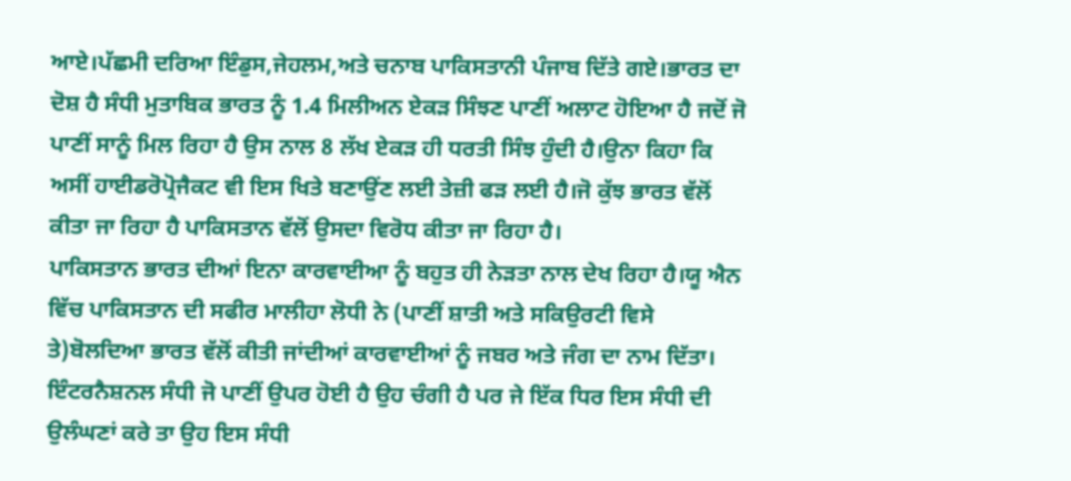ਆਏ।ਪੱਛਮੀ ਦਰਿਆ ਇੰਡੁਸ,ਜੇਹਲਮ,ਅਤੇ ਚਨਾਬ ਪਾਕਿਸਤਾਨੀ ਪੰਜਾਬ ਦਿੱਤੇ ਗਏ।ਭਾਰਤ ਦਾ ਦੋਸ਼ ਹੈ ਸੰਧੀ ਮੁਤਾਬਿਕ ਭਾਰਤ ਨੂੰ 1.4 ਮਿਲੀਅਨ ਏਕੜ ਸਿੰਝਣ ਪਾਣੀਂ ਅਲਾਟ ਹੋਇਆ ਹੈ ਜਦੋਂ ਜੋ ਪਾਣੀਂ ਸਾਨੂੰ ਮਿਲ ਰਿਹਾ ਹੈ ਉਸ ਨਾਲ 8 ਲੱਖ ਏਕੜ ਹੀ ਧਰਤੀ ਸਿੰਝ ਹੁੰਦੀ ਹੈ।ਉਨਾ ਕਿਹਾ ਕਿ ਅਸੀਂ ਹਾਈਡਰੋਪ੍ਰੋਜੈਕਟ ਵੀ ਇਸ ਖਿਤੇ ਬਣਾਉਂਣ ਲਈ ਤੇਜ਼ੀ ਫੜ ਲਈ ਹੈ।ਜੋ ਕੁੱਝ ਭਾਰਤ ਵੱਲੋਂ ਕੀਤਾ ਜਾ ਰਿਹਾ ਹੈ ਪਾਕਿਸਤਾਨ ਵੱਲੋਂ ਉਸਦਾ ਵਿਰੋਧ ਕੀਤਾ ਜਾ ਰਿਹਾ ਹੈ।
ਪਾਕਿਸਤਾਨ ਭਾਰਤ ਦੀਆਂ ਇਨਾ ਕਾਰਵਾਈਆ ਨੂੰ ਬਹੁਤ ਹੀ ਨੇੜਤਾ ਨਾਲ ਦੇਖ ਰਿਹਾ ਹੈ।ਯੂ ਐਨ ਵਿੱਚ ਪਾਕਿਸਤਾਨ ਦੀ ਸਫੀਰ ਮਾਲੀਹਾ ਲੋਧੀ ਨੇ (ਪਾਣੀਂ ਸ਼ਾਤੀ ਅਤੇ ਸਕਿਉਰਟੀ ਵਿਸੇ ਤੇ)ਬੋਲਦਿਆ ਭਾਰਤ ਵੱਲੋਂ ਕੀਤੀ ਜਾਂਦੀਆਂ ਕਾਰਵਾਈਆਂ ਨੂੰ ਜਬਰ ਅਤੇ ਜੰਗ ਦਾ ਨਾਮ ਦਿੱਤਾ।
ਇੰਟਰਨੈਸ਼ਨਲ ਸੰਧੀ ਜੋ ਪਾਣੀਂ ਉਪਰ ਹੋਈ ਹੈ ਉਹ ਚੰਗੀ ਹੈ ਪਰ ਜੇ ਇੱਕ ਧਿਰ ਇਸ ਸੰਧੀ ਦੀ ਉਲੰਘਣਾਂ ਕਰੇ ਤਾ ਉਹ ਇਸ ਸੰਧੀ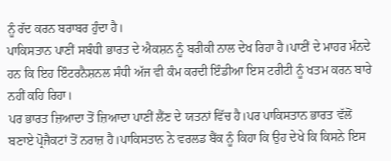ਨੂੰ ਰੱਦ ਕਰਨ ਬਰਾਬਰ ਹੁੰਦਾ ਹੈ।
ਪਾਕਿਸਤਾਨ ਪਾਣੀਂ ਸਬੰਧੀ ਭਾਰਤ ਦੇ ਐਕਸ਼ਨ ਨੂੰ ਬਰੀਕੀ ਨਾਲ ਦੇਖ ਰਿਹਾ ਹੈ।ਪਾਣੀਂ ਦੇ ਮਾਹਰ ਮੰਨਦੇ ਹਨ ਕਿ ਇਹ ਇੰਟਰਨੈਸ਼ਨਲ ਸੰਧੀ ਅੱਜ ਵੀ ਕੰਮ ਕਰਦੀ ਇੰਡੀਆ ਇਸ ਟਰੀਟੀ ਨੂੰ ਖਤਮ ਕਰਨ ਬਾਰੇ ਨਹੀਂ ਕਹਿ ਰਿਹਾ।
ਪਰ ਭਾਰਤ ਜ਼ਿਆਦਾ ਤੋਂ ਜ਼ਿਆਦਾ ਪਾਣੀਂ ਲੈਂਣ ਦੇ ਯਤਨਾਂ ਵਿੱਚ ਹੈ।ਪਰ ਪਾਕਿਸਤਾਨ ਭਾਰਤ ਵੱਲੋਂ ਬਣਾਏ ਪ੍ਰੋਜੈਕਟਾਂ ਤੋਂ ਨਰਾਜ਼ ਹੈ।ਪਾਕਿਸਤਾਨ ਨੇ ਵਰਲਡ ਬੈਂਕ ਨੂੰ ਕਿਹਾ ਕਿ ਉਹ ਦੇਖੇ ਕਿ ਕਿਸਨੇ ਇਸ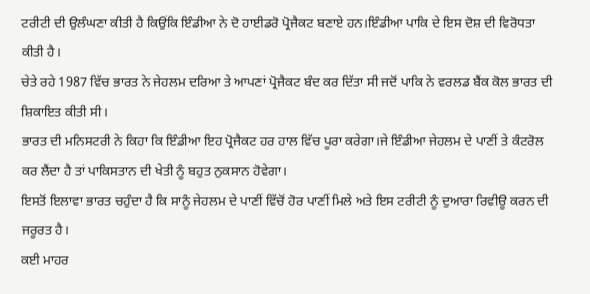ਟਰੀਟੀ ਦੀ ਉਲੰਘਣਾ ਕੀਤੀ ਹੈ ਕਿਉਂਕਿ ਇੰਡੀਆ ਨੇ ਦੋ ਹਾਈਡਰੋ ਪ੍ਰੋਜੈਕਟ ਬਣਾਏ ਹਨ।ਇੰਡੀਆ ਪਾਕਿ ਦੇ ਇਸ ਦੋਸ਼ ਦੀ ਵਿਰੋਧਤਾ ਕੀਤੀ ਹੈ।
ਚੇਤੇ ਰਹੇ 1987 ਵਿੱਚ ਭਾਰਤ ਨੇ ਜੇਹਲਮ ਦਰਿਆ ਤੇ ਆਪਣਾਂ ਪ੍ਰੋਜੈਕਟ ਬੰਦ ਕਰ ਦਿੱਤਾ ਸੀ ਜਦੋਂ ਪਾਕਿ ਨੇ ਵਰਲਡ ਬੈਂਕ ਕੋਲ ਭਾਰਤ ਦੀ ਸ਼ਿਕਾਇਤ ਕੀਤੀ ਸੀ।
ਭਾਰਤ ਦੀ ਮਨਿਸਟਰੀ ਨੇ ਕਿਹਾ ਕਿ ਇੰਡੀਆ ਇਹ ਪ੍ਰੋਜੈਕਟ ਹਰ ਹਾਲ ਵਿੱਚ ਪੂਰਾ ਕਰੇਗਾ।ਜੇ ਇੰਡੀਆ ਜੇਹਲਮ ਦੇ ਪਾਣੀਂ ਤੇ ਕੰਟਰੋਲ ਕਰ ਲੈਂਦਾ ਹੈ ਤਾਂ ਪਾਕਿਸਤਾਨ ਦੀ ਖੇਤੀ ਨੂੰ ਬਹੁਤ ਨੁਕਸਾਨ ਹੋਵੇਗਾ।
ਇਸਤੋਂ ਇਲਾਵਾ ਭਾਰਤ ਚਹੁੰਦਾ ਹੈ ਕਿ ਸਾਨੂੰ ਜੇਹਲਮ ਦੇ ਪਾਣੀਂ ਵਿੱਚੋਂ ਹੋਰ ਪਾਣੀਂ ਮਿਲੇ ਅਤੇ ਇਸ ਟਰੀਟੀ ਨੂੰ ਦੁਆਰਾ ਰਿਵੀਊ ਕਰਨ ਦੀ ਜਰੂਰਤ ਹੈ।
ਕਈ ਮਾਹਰ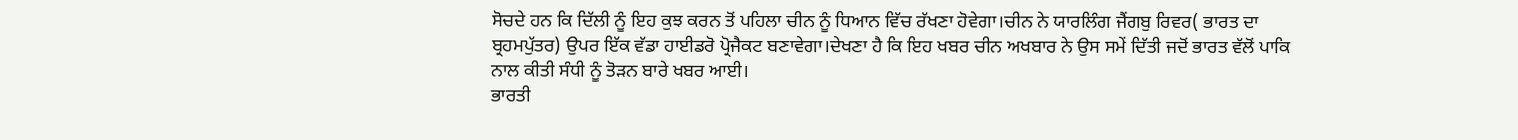ਸੋਚਦੇ ਹਨ ਕਿ ਦਿੱਲੀ ਨੂੰ ਇਹ ਕੁਝ ਕਰਨ ਤੋਂ ਪਹਿਲਾ ਚੀਨ ਨੂੰ ਧਿਆਨ ਵਿੱਚ ਰੱਖਣਾ ਹੋਵੇਗਾ।ਚੀਨ ਨੇ ਯਾਰਲਿੰਗ ਜੈਂਗਬੁ ਰਿਵਰ( ਭਾਰਤ ਦਾ ਬ੍ਰਹਮਪੁੱਤਰ) ਉਪਰ ਇੱਕ ਵੱਡਾ ਹਾਈਡਰੋ ਪ੍ਰੋਜੈਕਟ ਬਣਾਵੇਗਾ।ਦੇਖਣਾ ਹੈ ਕਿ ਇਹ ਖਬਰ ਚੀਨ ਅਖਬਾਰ ਨੇ ਉਸ ਸਮੇਂ ਦਿੱਤੀ ਜਦੋਂ ਭਾਰਤ ਵੱਲੋਂ ਪਾਕਿ ਨਾਲ ਕੀਤੀ ਸੰਧੀ ਨੂੰ ਤੋੜਨ ਬਾਰੇ ਖਬਰ ਆਈ।
ਭਾਰਤੀ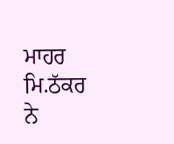ਮਾਹਰ ਮਿ.ਠੱਕਰ ਨੇ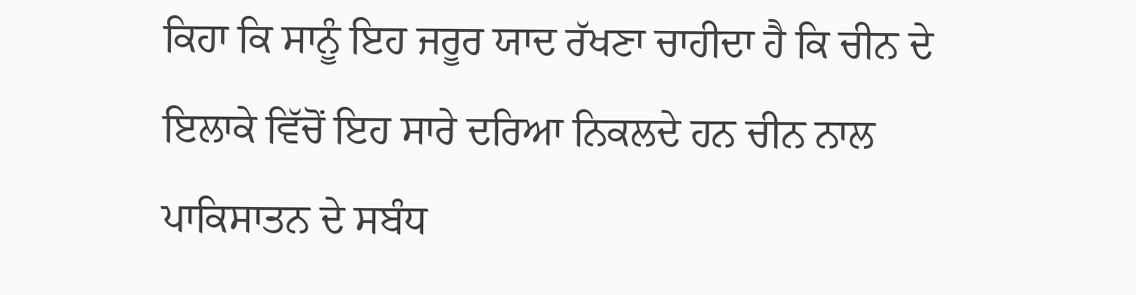ਕਿਹਾ ਕਿ ਸਾਨੂੰ ਇਹ ਜਰੂਰ ਯਾਦ ਰੱਖਣਾ ਚਾਹੀਦਾ ਹੈ ਕਿ ਚੀਨ ਦੇ ਇਲਾਕੇ ਵਿੱਚੋਂ ਇਹ ਸਾਰੇ ਦਰਿਆ ਨਿਕਲਦੇ ਹਨ ਚੀਨ ਨਾਲ ਪਾਕਿਸਾਤਨ ਦੇ ਸਬੰਧ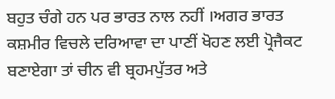ਬਹੁਤ ਚੰਗੇ ਹਨ ਪਰ ਭਾਰਤ ਨਾਲ ਨਹੀਂ ।ਅਗਰ ਭਾਰਤ ਕਸ਼ਮੀਰ ਵਿਚਲੇ ਦਰਿਆਵਾ ਦਾ ਪਾਣੀਂ ਖੋਹਣ ਲਈ ਪ੍ਰੋਜੈਕਟ ਬਣਾਏਗਾ ਤਾਂ ਚੀਨ ਵੀ ਬ੍ਰਹਮਪੁੱਤਰ ਅਤੇ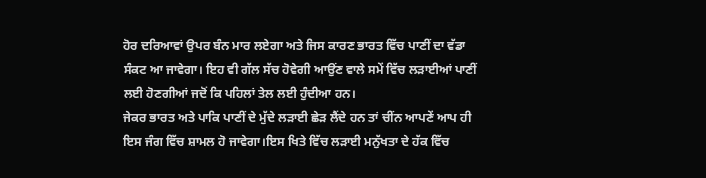ਹੋਰ ਦਰਿਆਵਾਂ ਉਪਰ ਬੰਨ ਮਾਰ ਲਏਗਾ ਅਤੇ ਜਿਸ ਕਾਰਣ ਭਾਰਤ ਵਿੱਚ ਪਾਣੀਂ ਦਾ ਵੱਡਾ ਸੰਕਟ ਆ ਜਾਵੇਗਾ। ਇਹ ਵੀ ਗੱਲ ਸੱਚ ਹੋਵੇਗੀ ਆਉਂਣ ਵਾਲੇ ਸਮੇਂ ਵਿੱਚ ਲੜਾਈਆਂ ਪਾਣੀਂ ਲਈ ਹੋਣਗੀਆਂ ਜਦੋਂ ਕਿ ਪਹਿਲਾਂ ਤੇਲ ਲਈ ਹੁੰਦੀਆ ਹਨ।
ਜੇਕਰ ਭਾਰਤ ਅਤੇ ਪਾਕਿ ਪਾਣੀਂ ਦੇ ਮੁੱਦੇ ਲੜਾਈ ਛੇੜ ਲੈਂਦੇ ਹਨ ਤਾਂ ਚੀਂਨ ਆਪਣੇਂ ਆਪ ਹੀ ਇਸ ਜੰਗ ਵਿੱਚ ਸ਼ਾਮਲ ਹੋ ਜਾਵੇਗਾ।ਇਸ ਖਿਤੇ ਵਿੱਚ ਲੜਾਈ ਮਨੁੱਖਤਾ ਦੇ ਹੱਕ ਵਿੱਚ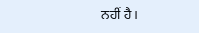ਨਹੀਂ ਹੈ।